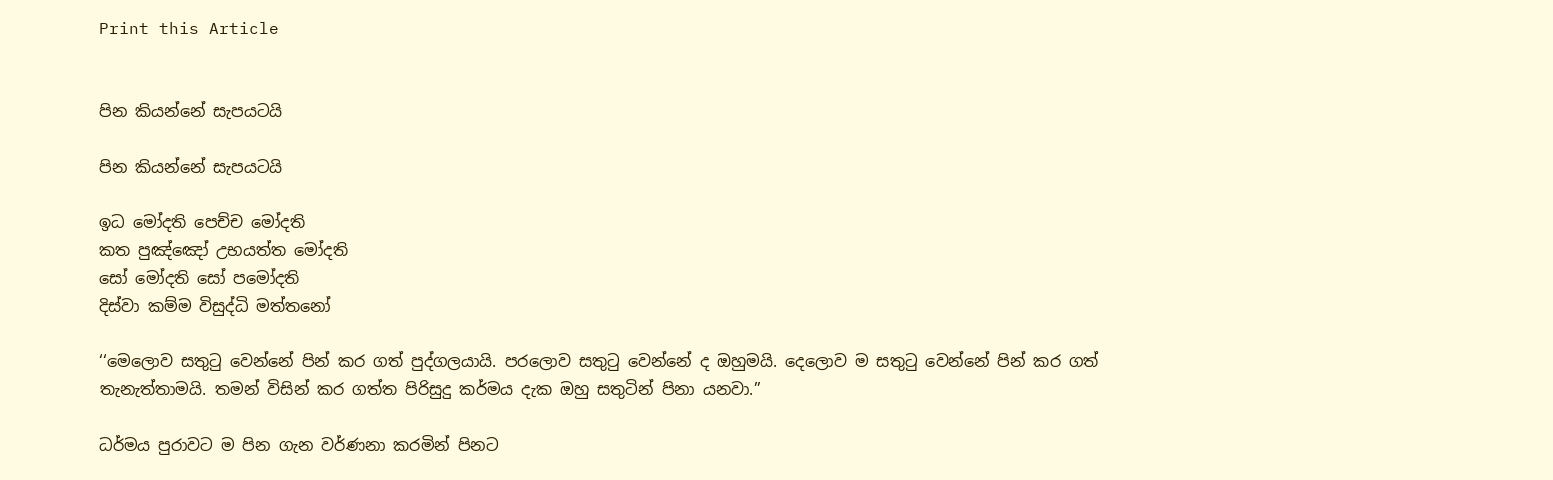Print this Article


පින කියන්නේ සැපයටයි

පින කියන්නේ සැපයටයි

ඉධ මෝදති පෙච්ච මෝදති
කත පුඤ්ඤෝ උභයත්ත මෝදති
සෝ මෝදති සෝ පමෝදති
දිස්වා කම්ම විසුද්ධි මත්තනෝ

‘‘මෙලොව සතුටු වෙන්නේ පින් කර ගත් පුද්ගලයායි. පරලොව සතුටු වෙන්නේ ද ඔහුමයි. දෙලොව ම සතුටු වෙන්නේ පින් කර ගත් තැනැත්තාමයි. තමන් විසින් කර ගත්ත පිරිසුදු කර්මය දැක ඔහු සතුටින් පිනා යනවා.”

ධර්මය පුරාවට ම පින ගැන වර්ණනා කරමින් පිනට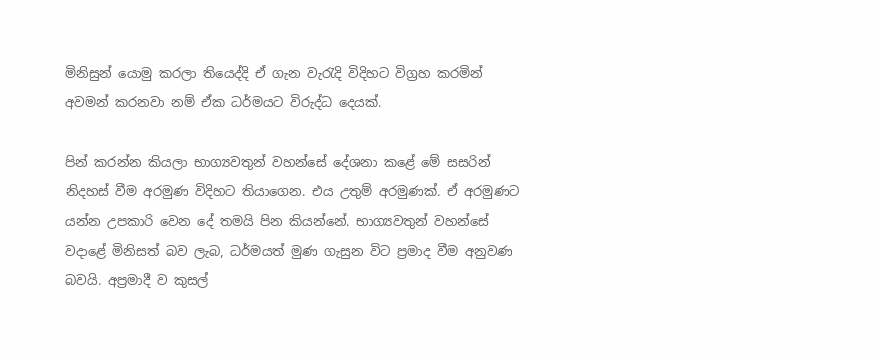මිනිසුන් යොමු කරලා තියෙද්දි ඒ ගැන වැරැදි විදිහට විග්‍රහ කරමින් අවමන් කරනවා නම් ඒක ධර්මයට විරුද්ධ දෙයක්.

පින් කරන්න කියලා භාග්‍යවතුන් වහන්සේ දේශනා කළේ මේ සසරින් නිදහස් වීම අරමුණ විදිහට තියාගෙන. එය උතුම් අරමුණක්. ඒ අරමුණට යන්න උපකාරි වෙන දේ තමයි පින කියන්නේ. භාග්‍යවතුන් වහන්සේ වදාළේ මිනිසත් බව ලැබ, ධර්මයත් මුණ ගැසුන විට ප්‍රමාද වීම අනුවණ බවයි. අප්‍රමාදී ව කුසල්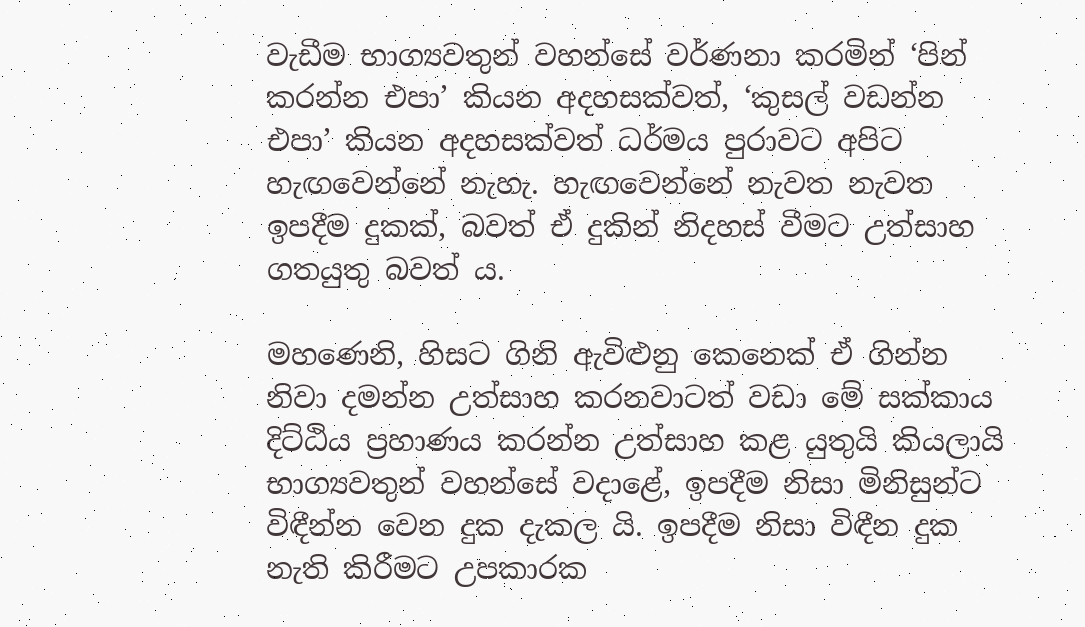වැඩීම භාග්‍යවතුන් වහන්සේ වර්ණනා කරමින් ‘පින් කරන්න එපා’ කියන අදහසක්වත්, ‘කුසල් වඩන්න එපා’ කියන අදහසක්වත් ධර්මය පුරාවට අපිට හැඟවෙන්නේ නැහැ. හැඟවෙන්නේ නැවත නැවත ඉපදීම දුකක්, බවත් ඒ දුකින් නිදහස් වීමට උත්සාහ ගතයුතු බවත් ය.

මහණෙනි, හිසට ගිනි ඇවිළුනු කෙනෙක් ඒ ගින්න නිවා දමන්න උත්සාහ කරනවාටත් වඩා මේ සක්කාය දිට්ඨිය ප්‍රහාණය කරන්න උත්සාහ කළ යුතුයි කියලායි භාග්‍යවතුන් වහන්සේ වදාළේ, ඉපදීම නිසා මිනිසුන්ට විඳීන්න වෙන දුක දැකල යි. ඉපදීම නිසා විඳීන දුක නැති කිරීමට උපකාරක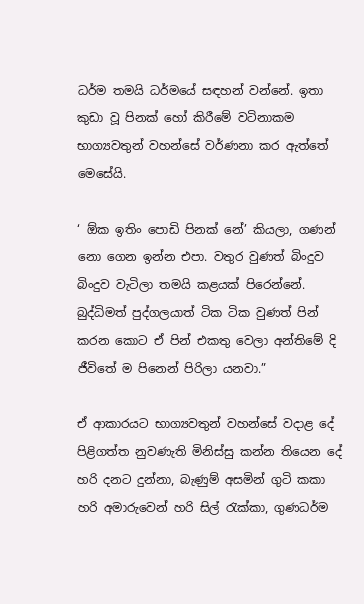ධර්ම තමයි ධර්මයේ සඳහන් වන්නේ. ඉතා කුඩා වූ පිනක් හෝ කිරීමේ වටිනාකම භාග්‍යවතුන් වහන්සේ වර්ණනා කර ඇත්තේ මෙසේයි.

‘ ඕක ඉතිං පොඩි පිනක් නේ’ කියලා, ගණන් නො ගෙන ඉන්න එපා. වතුර වුණත් බිංදුව බිංදුව වැටිලා තමයි කළයක් පිරෙන්නේ. බුද්ධිමත් පුද්ගලයාත් ටික ටික වුණත් පින් කරන කොට ඒ පින් එකතු වෙලා අන්තිමේ දි ජීවිතේ ම පිනෙන් පිරිලා යනවා.”

ඒ ආකාරයට භාග්‍යවතුන් වහන්සේ වදාළ දේ පිළිගත්ත නුවණැති මිනිස්සු කන්න තියෙන දේ හරි දනට දුන්නා, බැණුම් අසමින් ගුටි කකා හරි අමාරුවෙන් හරි සිල් රැක්කා, ගුණධර්ම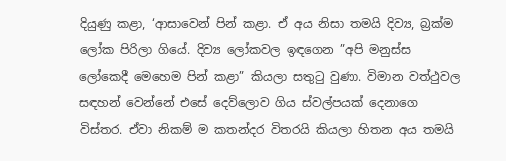දියුණු කළා, ‘ආසාවෙන් පින් කළා. ඒ අය නිසා තමයි දිව්‍ය, බ්‍රක්ම ලෝක පිරිලා ගියේ. දිව්‍ය ලෝකවල ඉඳගෙන ”අපි මනුස්ස ලෝකෙදී මෙහෙම පින් කළා” කියලා සතුටු වුණා. විමාන වත්ථුවල සඳහන් වෙන්නේ එසේ දෙව්ලොව ගිය ස්වල්පයක් දෙනාගෙ විස්තර. ඒවා නිකම් ම කතන්දර විතරයි කියලා හිතන අය තමයි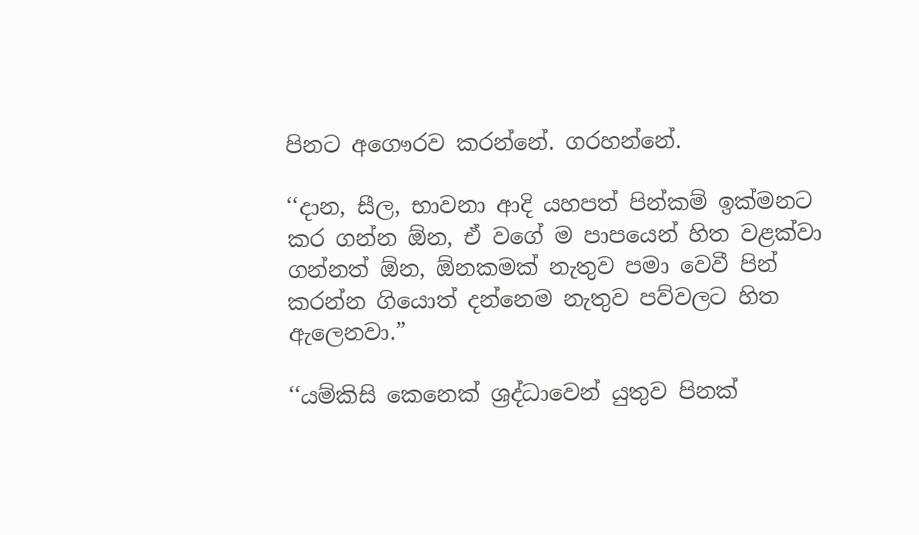පිනට අගෞරව කරන්නේ. ගරහන්නේ.

‘‘දාන, සීල, භාවනා ආදි යහපත් පින්කම් ඉක්මනට කර ගන්න ඕන, ඒ වගේ ම පාපයෙන් හිත වළක්වා ගන්නත් ඕන, ඕනකමක් නැතුව පමා වෙවී පින් කරන්න ගියොත් දන්නෙම නැතුව පව්වලට හිත ඇලෙනවා.”

‘‘යම්කිසි කෙනෙක් ශ්‍රද්ධාවෙන් යුතුව පිනක්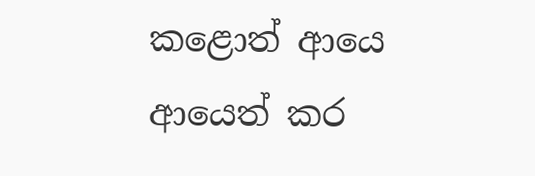කළොත් ආයෙ ආයෙත් කර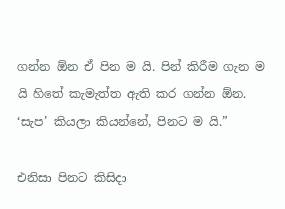ගන්න ඕන ඒ පින ම යි. පින් කිරීම ගැන ම යි හිතේ කැමැත්ත ඇති කර ගන්න ඕන. ‘සැප’ කියලා කියන්නේ, පිනට ම යි.”

එනිසා පිනට කිසිදා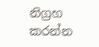නිග්‍රහ කරන්න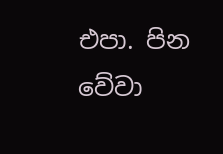එපා. පින වේවා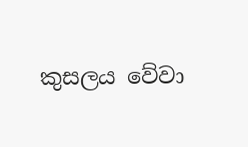කුසලය වේවා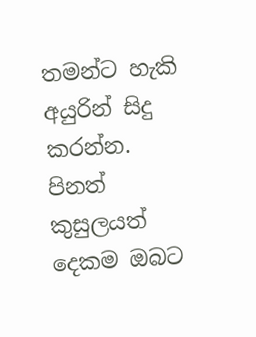තමන්ට හැකි අයුරින් සිදු කරන්න. පිනත් කුසුලයත් දෙකම ඔබට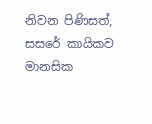නිවන පිණිසත්, සසරේ කායිකව මානසික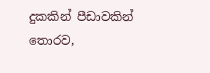දුකකින් පීඩාවකින් තොරව,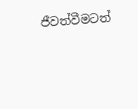ජීවත්වීමටත්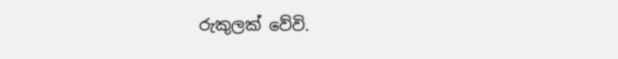රුකුලක් වේවි.